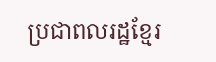ប្រជាពលរដ្ឋខ្មែរ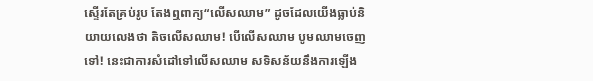ស្ទើរតែគ្រប់រូប តែងឮពាក្យ“លើសឈាម” ដូចដែលយើងធ្លាប់និយាយលេងថា តិចលើសឈាម! បើលើសឈាម បូមឈាមចេញទៅ! នេះជាការសំដៅទៅលើសឈាម សទិសន័យនឹងការឡើង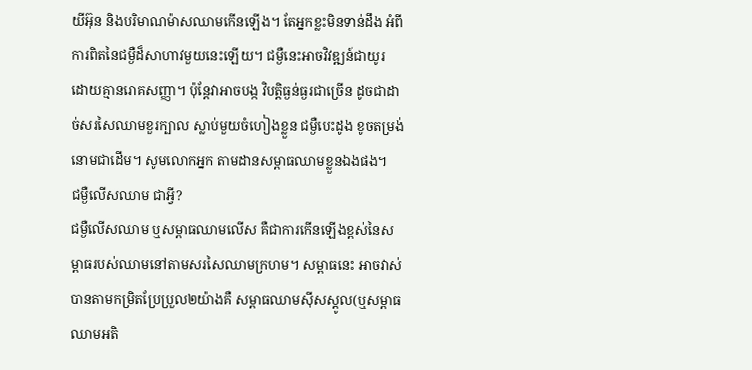យីអ៊ុន និងបរិមាណម៉ាសឈាមកើនឡើង។ តែអ្នកខ្លះមិនទាន់ដឹង អំពីការពិតនៃជម្ងឺដ៏សាហាវមួយនេះឡើយ។ ជម្ងឺនេះអាចវិវឌ្ឍន៍ជាយូរ ដោយគ្មានរោគសញ្ញា។ ប៉ុន្ដែវាអាចបង្ក វិបត្ដិធ្ងន់ធ្ងរជាច្រើន ដូចជាដាច់សរសៃឈាមខួរក្បាល ស្លាប់មួយចំហៀងខ្លួន ជម្ងឺបេះដូង ខូចតម្រង់នោមជាដើម។ សូមលោកអ្នក តាមដានសម្ពាធឈាមខ្លួនឯងផង។
ជម្ងឺលើសឈាម ជាអ្វី?
ជម្ងឺលើសឈាម ឬសម្ពាធឈាមលើស គឺជាការកើនឡើងខ្ពស់នៃសម្ពាធរបស់ឈាមនៅតាមសរសៃឈាមក្រហម។ សម្ពាធនេះ អាចវាស់បានតាមកម្រិតប្រែប្រួល២យ៉ាងគឺ សម្ពាធឈាមស៊ីសស្ដូល(ឬសម្ពាធឈាមអតិ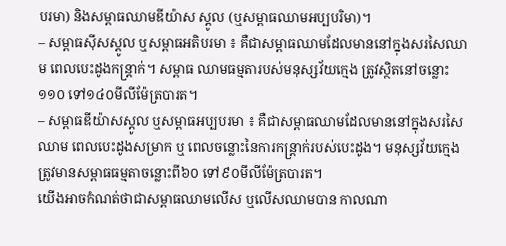បរមា) និងសម្ពាធឈាមឌីយ៉ាស ស្ដូល (ឬសម្ពាធឈាមអប្បបរិមា)។
– សម្ពាធស៊ីសស្ដូល ឬសម្ពាធអតិបរមា ៖ គឺជាសម្ពាធឈាមដែលមាននៅក្នុងសរសៃឈាម ពេលបេះដូងកន្ដ្រាក់។ សម្ពាធ ឈាមធម្មតារបស់មនុស្សវ័យក្មេង ត្រូវស្ថិតនៅចន្លោះ១១០ ទៅ១៤០មីលីម៉ែត្របារត។
– សម្ពាធឌីយ៉ាសស្ដូល ឬសម្ពាធអប្បបរមា ៖ គឺជាសម្ពាធឈាមដែលមាននៅក្នុងសរសៃឈាម ពេលបេះដូងសម្រាក ឬ ពេលចន្លោះនៃការកន្ដ្រាក់របស់បេះដូង។ មនុស្សវ័យក្មេង ត្រូវមានសម្ពាធធម្មតាចន្លោះពី៦០ ទៅ៩០មីលីម៉ែត្របារត។
យើងអាចកំណត់ថាជាសម្ពាធឈាមលើស ឬលើសឈាមបាន កាលណា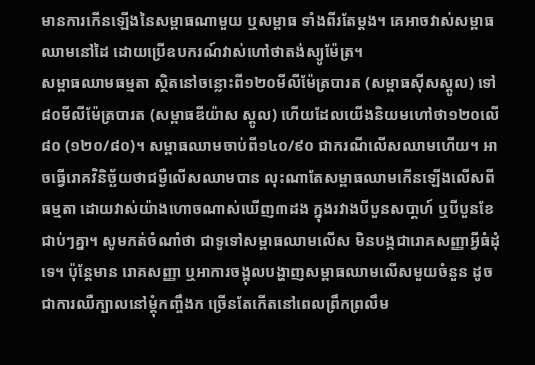មានការកើនឡើងនៃសម្ពាធណាមួយ ឬសម្ពាធ ទាំងពីរតែម្ដង។ គេអាចវាស់សម្ពាធឈាមនៅដៃ ដោយប្រើឧបករណ៍វាស់ហៅថាតង់ស្យូម៉ែត្រ។
សម្ពាធឈាមធម្មតា ស្ថិតនៅចន្លោះពី១២០មីលីម៉ែត្របារត (សម្ពាធស៊ីសស្ដូល) ទៅ៨០មីលីម៉ែត្របារត (សម្ពាធឌីយ៉ាស ស្ដូល) ហើយដែលយើងនិយមហៅថា១២០លើ៨០ (១២០/៨០)។ សម្ពាធឈាមចាប់ពី១៤០/៩០ ជាករណីលើសឈាមហើយ។ អាចធ្វើរោគវិនិច្ឆ័យថាជម្ងឺលើសឈាមបាន លុះណាតែសម្ពាធឈាមកើនឡើងលើសពីធម្មតា ដោយវាស់យ៉ាងហោចណាស់ឃើញ៣ដង ក្នុងរវាងបីបួនសបា្ដហ៍ ឬបីបួនខែជាប់ៗគ្នា។ សូមកត់ចំណាំថា ជាទូទៅសម្ពាធឈាមលើស មិនបង្កជារោគសញ្ញាអ្វីធំដុំទេ។ ប៉ុន្ដែមាន រោគសញ្ញា ឬអាការចង្អុលបង្ហាញសម្ពាធឈាមលើសមួយចំនួន ដូចជាការឈឺក្បាលនៅម្ដុំកញ្ចឹងក ច្រើនតែកើតនៅពេលព្រឹកព្រលឹម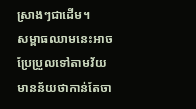ស្រាងៗជាដើម។
សម្ពាធឈាមនេះអាចប្រែប្រួលទៅតាមវ័យ មានន័យថាកាន់តែចា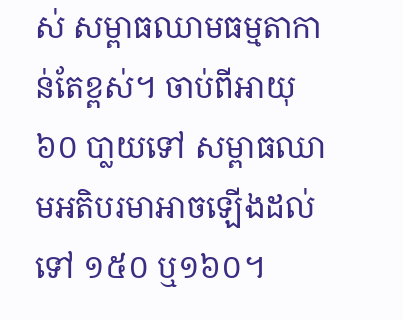ស់ សម្ពាធឈាមធម្មតាកាន់តែខ្ពស់។ ចាប់ពីអាយុ៦០ បា្លយទៅ សម្ពាធឈាមអតិបរមាអាចឡើងដល់ទៅ ១៥០ ឬ១៦០។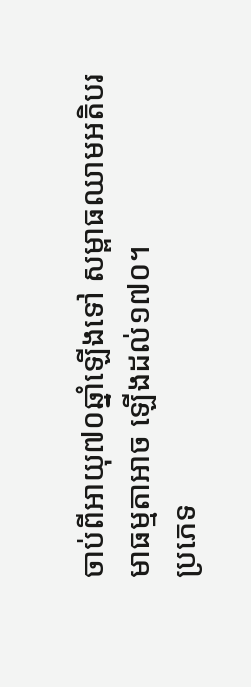ចាប់ពីអាយុ៧០ឆ្នាំឡើងទៅ សម្ពាធឈាមអតិបរមាធម្មតាអាច ឡើងដល់១៧០។
ប្រភេទ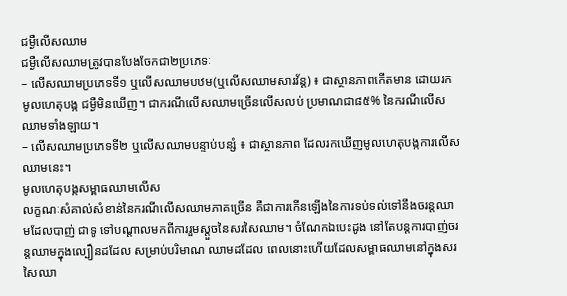ជម្ងឺលើសឈាម
ជម្ងឺលើសឈាមត្រូវបានបែងចែកជា២ប្រភេទៈ
– លើសឈាមប្រភេទទី១ ឬលើសឈាមបឋម(ឬលើសឈាមសារវ័ន្ដ) ៖ ជាស្ថានភាពកើតមាន ដោយរកមូលហេតុបង្ក ជម្ងឺមិនឃើញ។ ជាករណីលើសឈាមច្រើនលើសលប់ ប្រមាណជា៨៥% នៃករណីលើសឈាមទាំងឡាយ។
– លើសឈាមប្រភេទទី២ ឬលើសឈាមបន្ទាប់បន្សំ ៖ ជាស្ថានភាព ដែលរកឃើញមូលហេតុបង្កការលើសឈាមនេះ។
មូលហេតុបង្កសម្ពាធឈាមលើស
លក្ខណៈសំគាល់សំខាន់នៃករណីលើសឈាមភាគច្រើន គឺជាការកើនឡើងនៃការទប់ទល់ទៅនឹងចរន្ដឈាមដែលបាញ់ ជាទូ ទៅបណ្ដាលមកពីការរួមស្ដួចនៃសរសៃឈាម។ ចំណែកឯបេះដូង នៅតែបន្ដការបាញ់ចរន្ដឈាមក្នុងល្បឿនដដែល សម្រាប់បរិមាណ ឈាមដដែល ពេលនោះហើយដែលសម្ពាធឈាមនៅក្នុងសរសៃឈា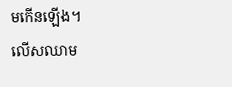មកើនឡើង។
លើសឈាម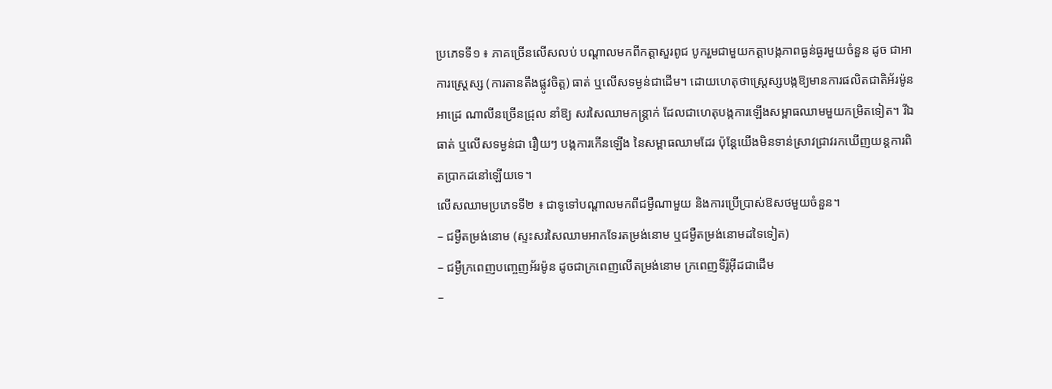ប្រភេទទី១ ៖ ភាគច្រើនលើសលប់ បណ្ដាលមកពីកត្ដាសួរពូជ បូករួមជាមួយកត្ដាបង្កភាពធ្ងន់ធ្ងរមួយចំនួន ដូច ជាអាការស្ដ្រេស្ស (ការតានតឹងផ្លូវចិត្ដ) ធាត់ ឬលើសទម្ងន់ជាដើម។ ដោយហេតុថាស្ដ្រេស្សបង្កឱ្យមានការផលិតជាតិអ័រម៉ូនអាដ្រេ ណាលីនច្រើនជ្រុល នាំឱ្យ សរសៃឈាមកន្ដ្រាក់ ដែលជាហេតុបង្កការឡើងសម្ពាធឈាមមួយកម្រិតទៀត។ រីឯធាត់ ឬលើសទម្ងន់ជា រឿយៗ បង្កការកើនឡើង នៃសម្ពាធឈាមដែរ ប៉ុន្ដែយើងមិនទាន់ស្រាវជ្រាវរកឃើញយន្ដការពិតប្រាកដនៅឡើយទេ។
លើសឈាមប្រភេទទី២ ៖ ជាទូទៅបណ្ដាលមកពីជម្ងឺណាមួយ និងការប្រើប្រាស់ឱសថមួយចំនួន។
– ជម្ងឺតម្រង់នោម (ស្ទះសរសៃឈាមអាកទែរតម្រង់នោម ឬជម្ងឺតម្រង់នោមដទៃទៀត)
– ជម្ងឺក្រពេញបញ្ចេញអ័រម៉ូន ដូចជាក្រពេញលើតម្រង់នោម ក្រពេញទីរ៉ូអ៊ីដជាដើម
–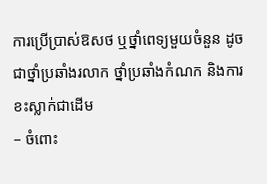ការប្រើប្រាស់ឱសថ ឬថ្នាំពេទ្យមួយចំនួន ដូចជាថ្នាំប្រឆាំងរលាក ថ្នាំប្រឆាំងកំណក និងការខះស្លាក់ជាដើម
– ចំពោះ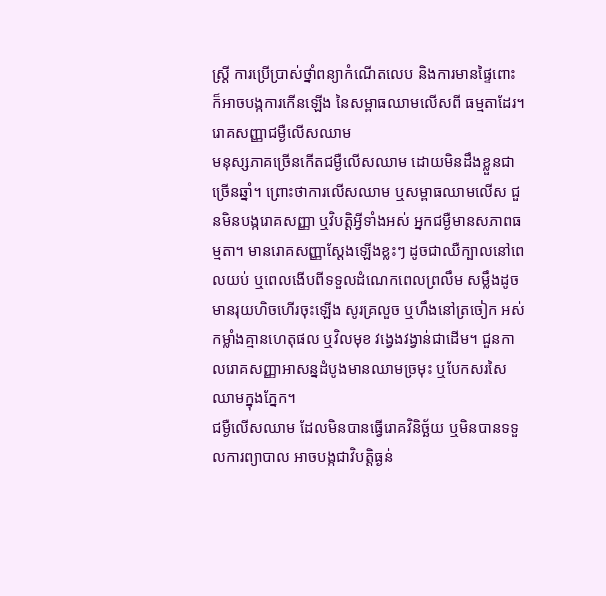ស្ដ្រី ការប្រើប្រាស់ថ្នាំពន្យាកំណើតលេប និងការមានផ្ទៃពោះ ក៏អាចបង្កការកើនឡើង នៃសម្ពាធឈាមលើសពី ធម្មតាដែរ។
រោគសញ្ញាជម្ងឺលើសឈាម
មនុស្សភាគច្រើនកើតជម្ងឺលើសឈាម ដោយមិនដឹងខ្លួនជាច្រើនឆ្នាំ។ ព្រោះថាការលើសឈាម ឬសម្ពាធឈាមលើស ជួនមិនបង្ករោគសញ្ញា ឬវិបត្ដិអ្វីទាំងអស់ អ្នកជម្ងឺមានសភាពធម្មតា។ មានរោគសញ្ញាស្ដែងឡើងខ្លះៗ ដូចជាឈឺក្បាលនៅពេលយប់ ឬពេលងើបពីទទួលដំណេកពេលព្រលឹម សម្លឹងដូចមានរុយហិចហើរចុះឡើង សូរគ្រលួច ឬហឹងនៅត្រចៀក អស់កម្លាំងគ្មានហេតុផល ឬវិលមុខ វង្វេងវង្វាន់ជាដើម។ ជួនកាលរោគសញ្ញាអាសន្នដំបូងមានឈាមច្រមុះ ឬបែកសរសៃឈាមក្នុងភ្នែក។
ជម្ងឺលើសឈាម ដែលមិនបានធ្វើរោគវិនិច្ឆ័យ ឬមិនបានទទួលការព្យាបាល អាចបង្កជាវិបត្ដិធ្ងន់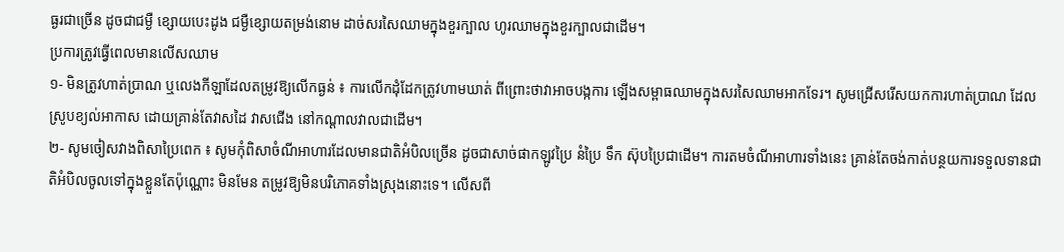ធ្ងរជាច្រើន ដូចជាជម្ងឺ ខ្សោយបេះដូង ជម្ងឺខ្សោយតម្រង់នោម ដាច់សរសៃឈាមក្នុងខួរក្បាល ហូរឈាមក្នុងខួរក្បាលជាដើម។
ប្រការត្រូវធ្វើពេលមានលើសឈាម
១- មិនត្រូវហាត់ប្រាណ ឬលេងកីឡាដែលតម្រូវឱ្យលើកធ្ងន់ ៖ ការលើកដុំដែកត្រូវហាមឃាត់ ពីព្រោះថាវាអាចបង្កការ ឡើងសម្ពាធឈាមក្នុងសរសៃឈាមអាកទែរ។ សូមជ្រើសរើសយកការហាត់ប្រាណ ដែលស្រូបខ្យល់អាកាស ដោយគ្រាន់តែវាសដៃ វាសជើង នៅកណ្ដាលវាលជាដើម។
២- សូមចៀសវាងពិសាប្រៃពេក ៖ សូមកុំពិសាចំណីអាហារដែលមានជាតិអំបិលច្រើន ដូចជាសាច់ផាកឡូវប្រៃ នំប្រៃ ទឹក ស៊ុបប្រៃជាដើម។ ការតមចំណីអាហារទាំងនេះ គ្រាន់តែចង់កាត់បន្ថយការទទួលទានជាតិអំបិលចូលទៅក្នុងខ្លួនតែប៉ុណ្ណោះ មិនមែន តម្រូវឱ្យមិនបរិភោគទាំងស្រុងនោះទេ។ លើសពី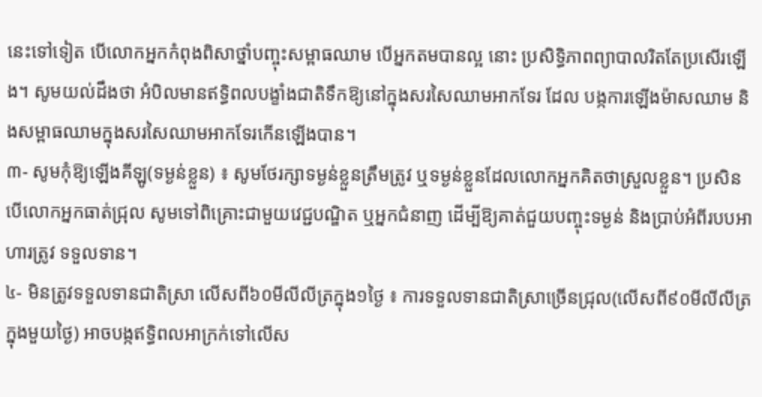នេះទៅទៀត បើលោកអ្នកកំពុងពិសាថ្នាំបញ្ចុះសម្ពាធឈាម បើអ្នកតមបានល្អ នោះ ប្រសិទ្ធិភាពព្យាបាលរិតតែប្រសើរឡើង។ សូមយល់ដឹងថា អំបិលមានឥទ្ធិពលបង្ខាំងជាតិទឹកឱ្យនៅក្នុងសរសៃឈាមអាកទែរ ដែល បង្កការឡើងម៉ាសឈាម និងសម្ពាធឈាមក្នុងសរសៃឈាមអាកទែរកើនឡើងបាន។
៣- សូមកុំឱ្យឡើងគីឡូ(ទម្ងន់ខ្លួន) ៖ សូមថែរក្សាទម្ងន់ខ្លួនត្រឹមត្រូវ ឬទម្ងន់ខ្លួនដែលលោកអ្នកគិតថាស្រួលខ្លួន។ ប្រសិន បើលោកអ្នកធាត់ជ្រុល សូមទៅពិគ្រោះជាមួយវេជ្ជបណ្ឌិត ឬអ្នកជំនាញ ដើម្បីឱ្យគាត់ជួយបញ្ចុះទម្ងន់ និងប្រាប់អំពីរបបអាហារត្រូវ ទទួលទាន។
៤- មិនត្រូវទទួលទានជាតិស្រា លើសពី៦០មីលីលីត្រក្នុង១ថ្ងៃ ៖ ការទទួលទានជាតិស្រាច្រើនជ្រុល(លើសពី៩០មីលីលីត្រ ក្នុងមួយថ្ងៃ) អាចបង្កឥទ្ធិពលអាក្រក់ទៅលើស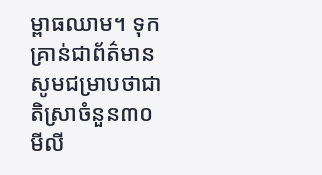ម្ពាធឈាម។ ទុកគ្រាន់ជាព័ត៌មាន សូមជម្រាបថាជាតិស្រាចំនួន៣០មីលី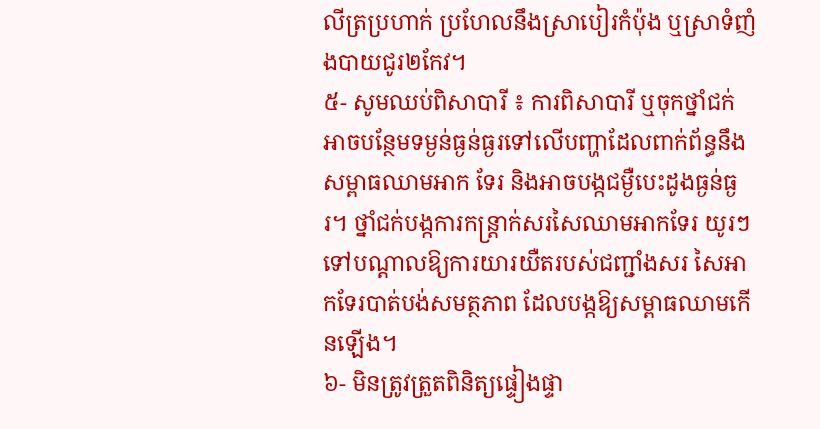លីត្រប្រហាក់ ប្រហែលនឹងស្រាបៀរកំប៉ុង ឬស្រាទំញំងបាយជូរ២កែវ។
៥- សូមឈប់ពិសាបារី ៖ ការពិសាបារី ឬចុកថ្នាំជក់ អាចបន្ថែមទម្ងន់ធ្ងន់ធ្ងរទៅលើបញ្ហាដែលពាក់ព័ន្ធនឹងសម្ពាធឈាមអាក ទែរ និងអាចបង្កជម្ងឺបេះដូងធ្ងន់ធ្ងរ។ ថ្នាំជក់បង្កការកន្ដ្រាក់សរសៃឈាមអាកទែរ យូរៗទៅបណ្ដាលឱ្យការយារយឺតរបស់ជញ្ជាំងសរ សៃអាកទែរបាត់បង់សមត្ថភាព ដែលបង្កឱ្យសម្ពាធឈាមកើនឡើង។
៦- មិនត្រូវត្រួតពិនិត្យផ្ទៀងផ្ទា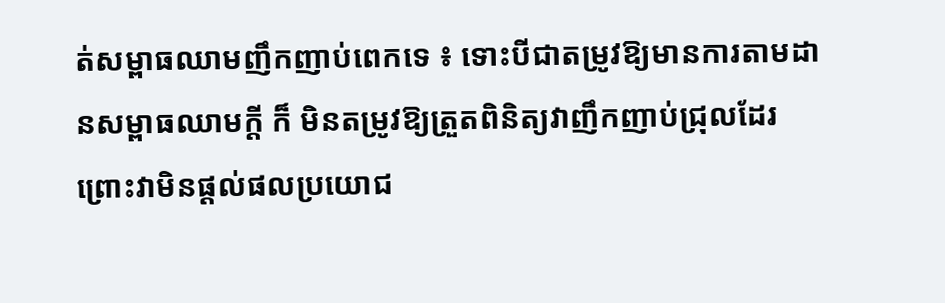ត់សម្ពាធឈាមញឹកញាប់ពេកទេ ៖ ទោះបីជាតម្រូវឱ្យមានការតាមដានសម្ពាធឈាមក្ដី ក៏ មិនតម្រូវឱ្យត្រួតពិនិត្យវាញឹកញាប់ជ្រុលដែរ ព្រោះវាមិនផ្ដល់ផលប្រយោជ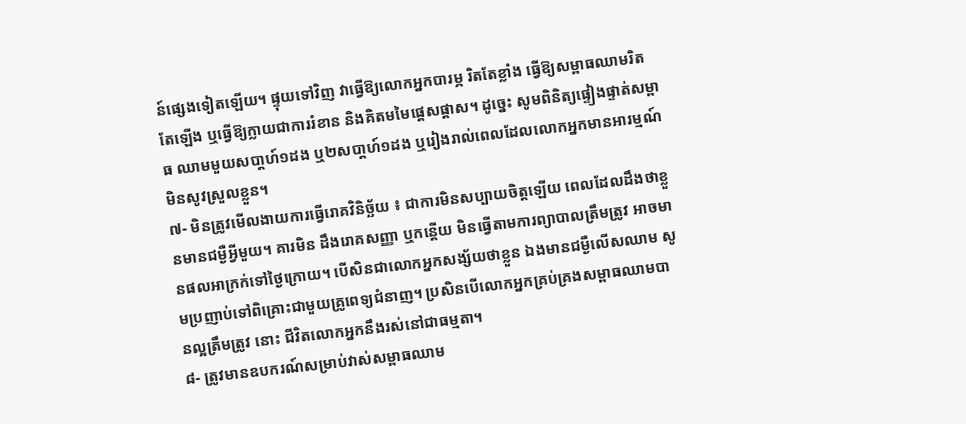ន៍ផ្សេងទៀតឡើយ។ ផ្ទុយទៅវិញ វាធ្វើឱ្យលោកអ្នកបារម្ភ រិតតែខ្លាំង ធ្វើឱ្យសម្ពាធឈាមរិតតែឡើង ឬធ្វើឱ្យក្លាយជាការរំខាន និងគិតមមៃផ្ដេសផ្ដាស។ ដូច្នេះ សូមពិនិត្យផ្ទៀងផ្ទាត់សម្ពាធ ឈាមមួយសបា្ដហ៍១ដង ឬ២សបា្ដហ៍១ដង ឬរៀងរាល់ពេលដែលលោកអ្នកមានអារម្មណ៍មិនសូវស្រួលខ្លួន។
៧- មិនត្រូវមើលងាយការធ្វើរោគវិនិច្ឆ័យ ៖ ជាការមិនសប្បាយចិត្ដឡើយ ពេលដែលដឹងថាខ្លួនមានជម្ងឺអ្វីមួយ។ គារមិន ដឹងរោគសញ្ញា ឬកន្ដើយ មិនធ្វើតាមការព្យាបាលត្រឹមត្រូវ អាចមានផលអាក្រក់ទៅថ្ងៃក្រោយ។ បើសិនជាលោកអ្នកសង្ស័យថាខ្លួន ឯងមានជម្ងឺលើសឈាម សូមប្រញាប់ទៅពិគ្រោះជាមួយគ្រូពេទ្យជំនាញ។ ប្រសិនបើលោកអ្នកគ្រប់គ្រងសម្ពាធឈាមបានល្អត្រឹមត្រូវ នោះ ជីវិតលោកអ្នកនឹងរស់នៅជាធម្មតា។
៨- ត្រូវមានឧបករណ៍សម្រាប់វាស់សម្ពាធឈាម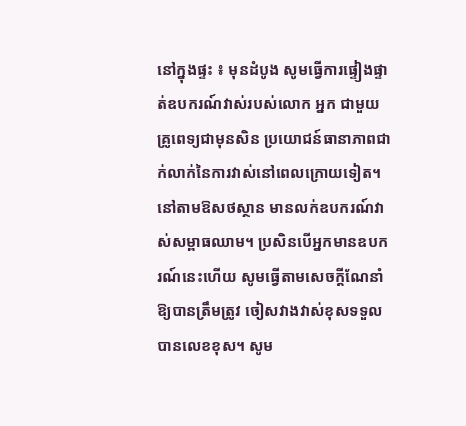នៅក្នុងផ្ទះ ៖ មុនដំបូង សូមធ្វើការផ្ទៀងផ្ទាត់ឧបករណ៍វាស់របស់លោក អ្នក ជាមួយគ្រូពេទ្យជាមុនសិន ប្រយោជន៍ធានាភាពជាក់លាក់នៃការវាស់នៅពេលក្រោយទៀត។ នៅតាមឱសថស្ថាន មានលក់ឧបករណ៍វាស់សម្ពាធឈាម។ ប្រសិនបើអ្នកមានឧបករណ៍នេះហើយ សូមធ្វើតាមសេចក្ដីណែនាំឱ្យបានត្រឹមត្រូវ ចៀសវាងវាស់ខុសទទួល បានលេខខុស។ សូម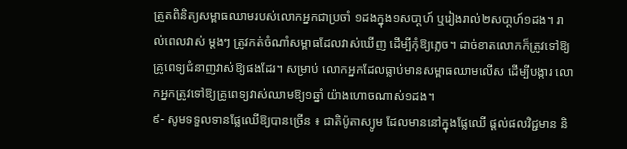ត្រួតពិនិត្យសម្ពាធឈាមរបស់លោកអ្នកជាប្រចាំ ១ដងក្នុង១សបា្ដហ៍ ឬរៀងរាល់២សបា្ដហ៍១ដង។ រាល់ពេលវាស់ ម្ដងៗ ត្រូវកត់ចំណាំសម្ពាធដែលវាស់ឃើញ ដើម្បីកុំឱ្យភ្លេច។ ដាច់ខាតលោកក៏ត្រូវទៅឱ្យគ្រូពេទ្យជំនាញវាស់ឱ្យផងដែរ។ សម្រាប់ លោកអ្នកដែលធ្លាប់មានសម្ពាធឈាមលើស ដើម្បីបង្ការ លោកអ្នកត្រូវទៅឱ្យគ្រូពេទ្យវាស់ឈាមឱ្យ១ឆ្នាំ យ៉ាងហោចណាស់១ដង។
៩- សូមទទួលទានផ្លែឈើឱ្យបានច្រើន ៖ ជាតិប៉ូតាស្យូម ដែលមាននៅក្នុងផ្លែឈើ ផ្ដល់ផលវិជ្ជមាន និ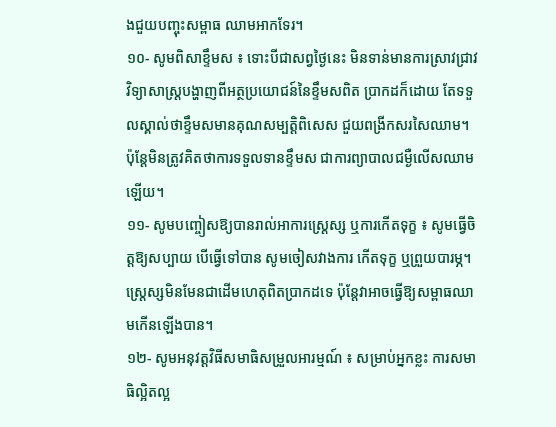ងជួយបញ្ចុះសម្ពាធ ឈាមអាកទែរ។
១០- សូមពិសាខ្ទឹមស ៖ ទោះបីជាសព្វថ្ងៃនេះ មិនទាន់មានការស្រាវជ្រាវវិទ្យាសាស្ដ្របង្ហាញពីអត្ថប្រយោជន៍នៃខ្ទឹមសពិត ប្រាកដក៏ដោយ តែទទួលស្គាល់ថាខ្ទឹមសមានគុណសម្បត្ដិពិសេស ជួយពង្រីកសរសៃឈាម។ ប៉ុន្ដែមិនត្រូវគិតថាការទទួលទានខ្ទឹមស ជាការព្យាបាលជម្ងឺលើសឈាមឡើយ។
១១- សូមបញ្ចៀសឱ្យបានរាល់អាការស្ដ្រេស្ស ឬការកើតទុក្ខ ៖ សូមធ្វើចិត្ដឱ្យសប្បាយ បើធ្វើទៅបាន សូមចៀសវាងការ កើតទុក្ខ ឬព្រួយបារម្ភ។ ស្ដ្រេស្សមិនមែនជាដើមហេតុពិតប្រាកដទេ ប៉ុន្ដែវាអាចធ្វើឱ្យសម្ពាធឈាមកើនឡើងបាន។
១២- សូមអនុវត្ដវិធីសមាធិសម្រួលអារម្មណ៍ ៖ សម្រាប់អ្នកខ្លះ ការសមាធិល្អិតល្អ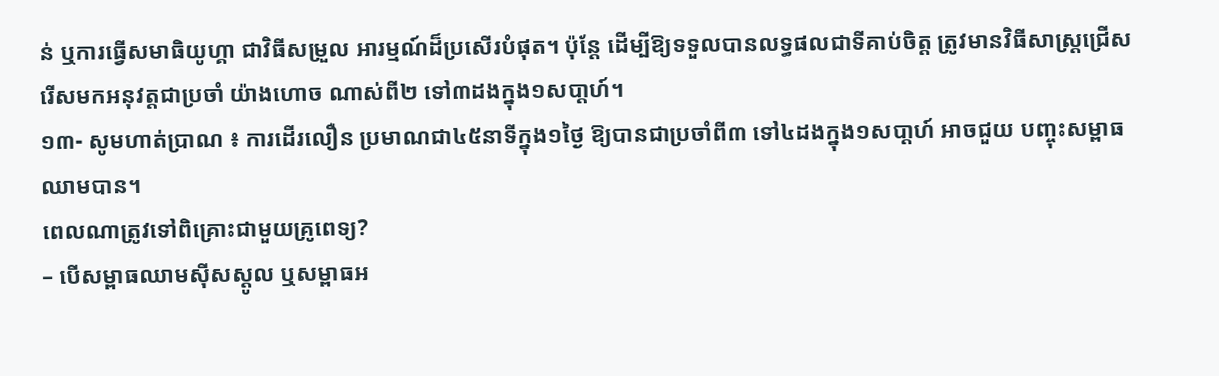ន់ ឬការធ្វើសមាធិយូហ្គា ជាវិធីសម្រួល អារម្មណ៍ដ៏ប្រសើរបំផុត។ ប៉ុន្ដែ ដើម្បីឱ្យទទួលបានលទ្ធផលជាទីគាប់ចិត្ដ ត្រូវមានវិធីសាស្ដ្រជ្រើសរើសមកអនុវត្ដជាប្រចាំ យ៉ាងហោច ណាស់ពី២ ទៅ៣ដងក្នុង១សបា្ដហ៍។
១៣- សូមហាត់ប្រាណ ៖ ការដើរលឿន ប្រមាណជា៤៥នាទីក្នុង១ថ្ងៃ ឱ្យបានជាប្រចាំពី៣ ទៅ៤ដងក្នុង១សបា្ដហ៍ អាចជួយ បញ្ចុះសម្ពាធឈាមបាន។
ពេលណាត្រូវទៅពិគ្រោះជាមួយគ្រូពេទ្យ?
– បើសម្ពាធឈាមស៊ីសស្ដូល ឬសម្ពាធអ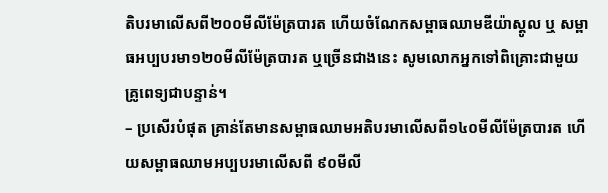តិបរមាលើសពី២០០មីលីម៉ែត្របារត ហើយចំណែកសម្ពាធឈាមឌីយ៉ាស្ដូល ឬ សម្ពាធអប្បបរមា១២០មីលីម៉ែត្របារត ឬច្រើនជាងនេះ សូមលោកអ្នកទៅពិគ្រោះជាមួយគ្រូពេទ្យជាបន្ទាន់។
– ប្រសើរបំផុត គ្រាន់តែមានសម្ពាធឈាមអតិបរមាលើសពី១៤០មីលីម៉ែត្របារត ហើយសម្ពាធឈាមអប្បបរមាលើសពី ៩០មីលី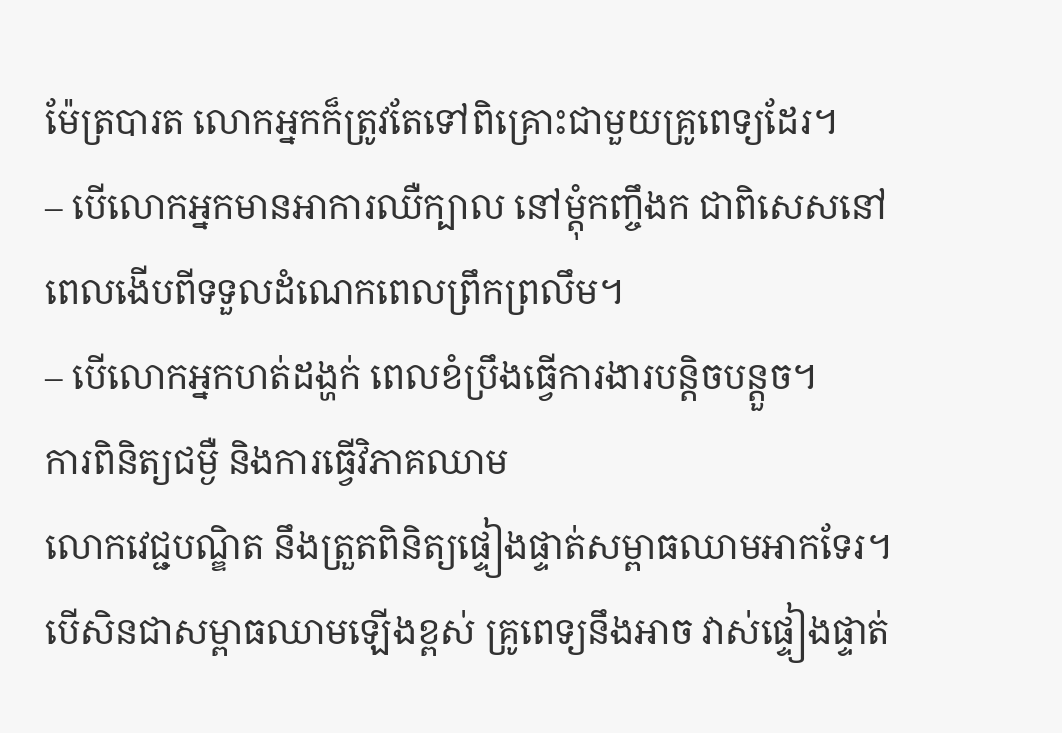ម៉ែត្របារត លោកអ្នកក៏ត្រូវតែទៅពិគ្រោះជាមួយគ្រូពេទ្យដែរ។
– បើលោកអ្នកមានអាការឈឺក្បាល នៅម្ដុំកញ្ចឹងក ជាពិសេសនៅពេលងើបពីទទួលដំណេកពេលព្រឹកព្រលឹម។
– បើលោកអ្នកហត់ដង្ហក់ ពេលខំប្រឹងធ្វើការងារបន្ដិចបន្ដួច។
ការពិនិត្យជម្ងឺ និងការធ្វើវិភាគឈាម
លោកវេជ្ជបណ្ឌិត នឹងត្រួតពិនិត្យផ្ទៀងផ្ទាត់សម្ពាធឈាមអាកទែរ។ បើសិនជាសម្ពាធឈាមឡើងខ្ពស់ គ្រូពេទ្យនឹងអាច វាស់ផ្ទៀងផ្ទាត់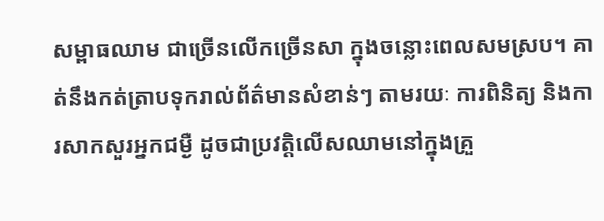សម្ពាធឈាម ជាច្រើនលើកច្រើនសា ក្នុងចន្លោះពេលសមស្រប។ គាត់នឹងកត់ត្រាបទុករាល់ព័ត៌មានសំខាន់ៗ តាមរយៈ ការពិនិត្យ និងការសាកសួរអ្នកជម្ងឺ ដូចជាប្រវត្ដិលើសឈាមនៅក្នុងគ្រួ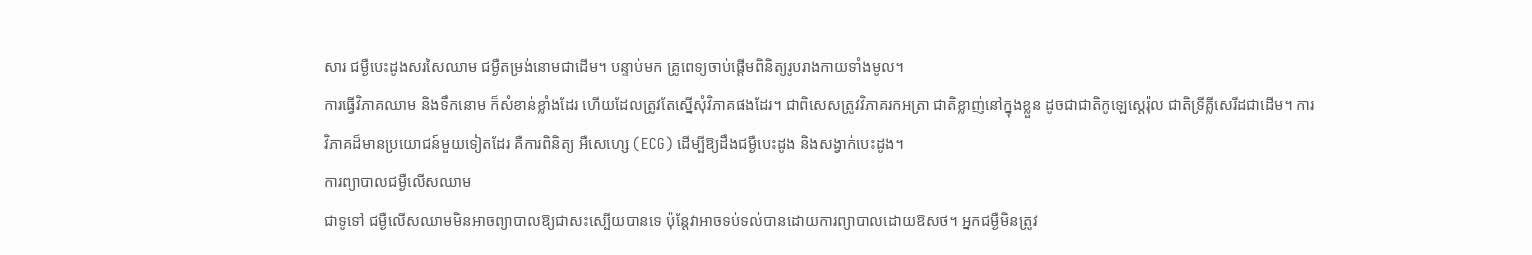សារ ជម្ងឺបេះដូងសរសៃឈាម ជម្ងឺតម្រង់នោមជាដើម។ បន្ទាប់មក គ្រូពេទ្យចាប់ផ្ដើមពិនិត្យរូបរាងកាយទាំងមូល។
ការធ្វើវិភាគឈាម និងទឹកនោម ក៏សំខាន់ខ្លាំងដែរ ហើយដែលត្រូវតែស្នើសុំវិភាគផងដែរ។ ជាពិសេសត្រូវវិភាគរកអត្រា ជាតិខ្លាញ់នៅក្នុងខ្លួន ដូចជាជាតិកូឡេស្ដេរ៉ុល ជាតិទ្រីគ្លីសេរីដជាដើម។ ការវិភាគដ៏មានប្រយោជន៍មួយទៀតដែរ គឺការពិនិត្យ អឺសេហ្សេ (ECG) ដើម្បីឱ្យដឹងជម្ងឺបេះដូង និងសង្វាក់បេះដូង។
ការព្យាបាលជម្ងឺលើសឈាម
ជាទូទៅ ជម្ងឺលើសឈាមមិនអាចព្យាបាលឱ្យជាសះស្បើយបានទេ ប៉ុន្ដែវាអាចទប់ទល់បានដោយការព្យាបាលដោយឱសថ។ អ្នកជម្ងឺមិនត្រូវ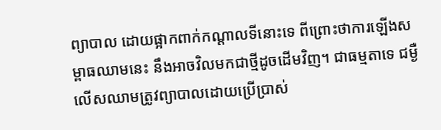ព្យាបាល ដោយផ្អាកពាក់កណ្ដាលទីនោះទេ ពីព្រោះថាការឡើងសម្ពាធឈាមនេះ នឹងអាចវិលមកជាថ្មីដូចដើមវិញ។ ជាធម្មតាទេ ជម្ងឺលើសឈាមត្រូវព្យាបាលដោយប្រើប្រាស់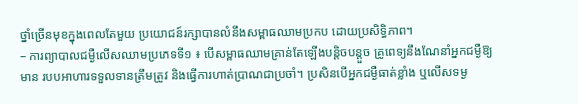ថ្នាំច្រើនមុខក្នុងពេលតែមួយ ប្រយោជន៍រក្សាបានលំនឹងសម្ពាធឈាមប្រកប ដោយប្រសិទ្ធិភាព។
– ការព្យាបាលជម្ងឺលើសឈាមប្រភេទទី១ ៖ បើសម្ពាធឈាមគ្រាន់តែឡើងបន្ដិចបន្ដួច គ្រូពេទ្យនឹងណែនាំអ្នកជម្ងឺឱ្យមាន របបអាហារទទួលទានត្រឹមត្រូវ និងធ្វើការហាត់ប្រាណជាប្រចាំ។ ប្រសិនបើអ្នកជម្ងឺធាត់ខ្លាំង ឬលើសទម្ង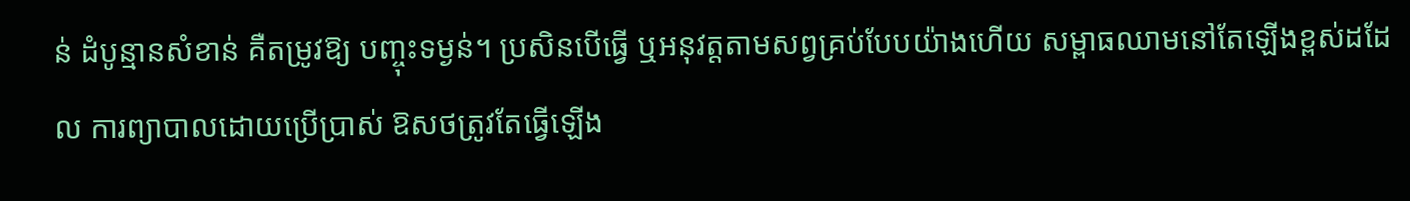ន់ ដំបូន្មានសំខាន់ គឺតម្រូវឱ្យ បញ្ចុះទម្ងន់។ ប្រសិនបើធ្វើ ឬអនុវត្ដតាមសព្វគ្រប់បែបយ៉ាងហើយ សម្ពាធឈាមនៅតែឡើងខ្ពស់ដដែល ការព្យាបាលដោយប្រើប្រាស់ ឱសថត្រូវតែធ្វើឡើង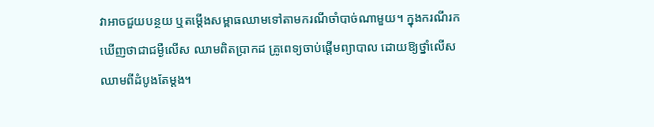វាអាចជួយបន្ថយ ឬតម្ដើងសម្ពាធឈាមទៅតាមករណីចាំបាច់ណាមួយ។ ក្នុងករណីរកឃើញថាជាជម្ងឺលើស ឈាមពិតប្រាកដ គ្រូពេទ្យចាប់ផ្ដើមព្យាបាល ដោយឱ្យថ្នាំលើសឈាមពីដំបូងតែម្ដង។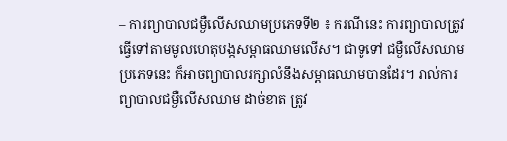– ការព្យាបាលជម្ងឺលើសឈាមប្រភេទទី២ ៖ ករណីនេះ ការព្យាបាលត្រូវធ្វើទៅតាមមូលហេតុបង្កសម្ពាធឈាមលើស។ ជាទូទៅ ជម្ងឺលើសឈាមប្រភេទនេះ ក៏អាចព្យាបាលរក្សាលំនឹងសម្ពាធឈាមបានដែរ។ រាល់ការព្យាបាលជម្ងឺលើសឈាម ដាច់ខាត ត្រូវ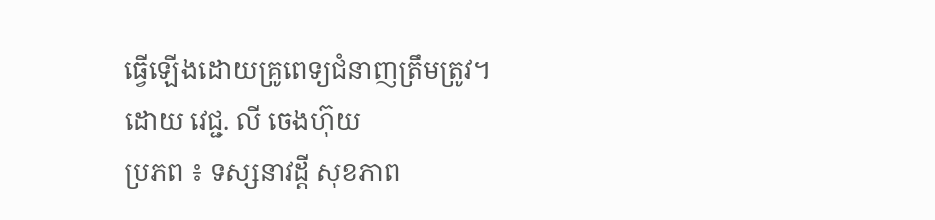ធ្វើឡើងដោយគ្រូពេទ្យជំនាញត្រឹមត្រូវ។
ដោយ វេជ្ជ. លី ចេងហ៊ុយ
ប្រភព ៖ ទស្សនាវដ្តី សុខភាព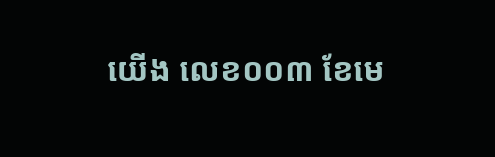យើង លេខ០០៣ ខែមេ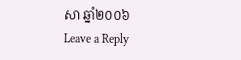សា ឆ្នាំ២០០៦
Leave a Reply